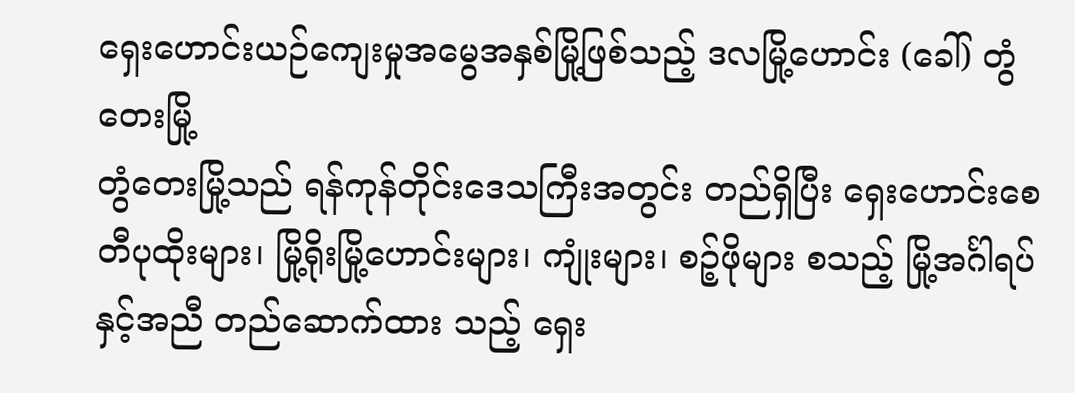ရှေးဟောင်းယဉ်ကျေးမှုအမွေအနှစ်မြို့ဖြစ်သည့် ဒလမြို့ဟောင်း (ခေါ်) တွံတေးမြို့
တွံတေးမြို့သည် ရန်ကုန်တိုင်းဒေသကြီးအတွင်း တည်ရှိပြီး ရှေးဟောင်းစေတီပုထိုးများ၊ မြို့ရိုးမြို့ဟောင်းများ၊ ကျုံးများ၊ စဉ့်ဖိုများ စသည့် မြို့အင်္ဂါရပ်နှင့်အညီ တည်ဆောက်ထား သည့် ရှေး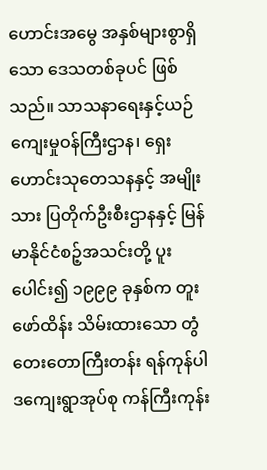ဟောင်းအမွေ အနှစ်များစွာရှိသော ဒေသတစ်ခုပင် ဖြစ်သည်။ သာသနာရေးနှင့်ယဉ်ကျေးမှုဝန်ကြီးဌာန၊ ရှေးဟောင်းသုတေသနနှင့် အမျိုးသား ပြတိုက်ဦးစီးဌာနနှင့် မြန်မာနိုင်ငံစဉ့်အသင်းတို့ ပူးပေါင်း၍ ၁၉၉၉ ခုနှစ်က တူးဖော်ထိန်း သိမ်းထားသော တွံတေးတောကြီးတန်း ရန်ကုန်ပါဒကျေးရွာအုပ်စု ကန်ကြီးကုန်း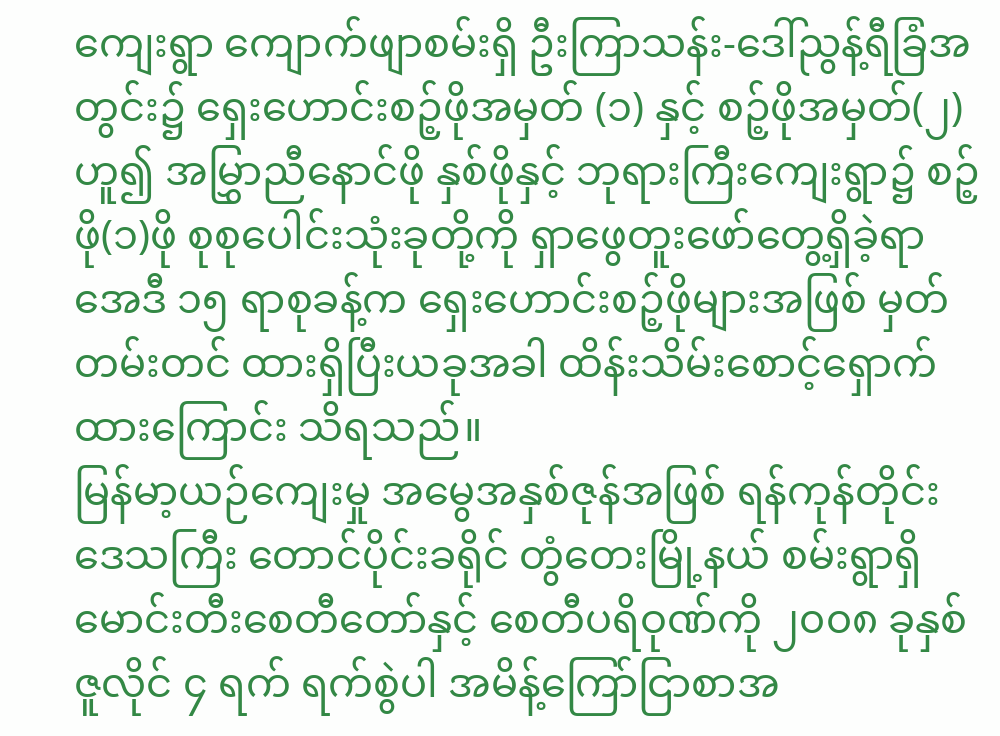ကျေးရွာ ကျောက်ဖျာစမ်းရှိ ဦးကြာသန်း-ဒေါ်ညွန့်ရီခြံအတွင်း၌ ရှေးဟောင်းစဉ့်ဖိုအမှတ် (၁) နှင့် စဉ့်ဖိုအမှတ်(၂) ဟူ၍ အမြွှာညီနောင်ဖို နှစ်ဖိုနှင့် ဘုရားကြီးကျေးရွာ၌ စဉ့်ဖို(၁)ဖို စုစုပေါင်းသုံးခုတို့ကို ရှာဖွေတူးဖော်တွေ့ရှိခဲ့ရာ အေဒီ ၁၅ ရာစုခန့်က ရှေးဟောင်းစဉ့်ဖိုများအဖြစ် မှတ်တမ်းတင် ထားရှိပြီးယခုအခါ ထိန်းသိမ်းစောင့်ရှောက်ထားကြောင်း သိရသည်။
မြန်မာ့ယဉ်ကျေးမှု အမွေအနှစ်ဇုန်အဖြစ် ရန်ကုန်တိုင်းဒေသကြီး တောင်ပိုင်းခရိုင် တွံတေးမြို့နယ် စမ်းရွာရှိ မောင်းတီးစေတီတော်နှင့် စေတီပရိဝုဏ်ကို ၂၀၀၈ ခုနှစ် ဇူလိုင် ၄ ရက် ရက်စွဲပါ အမိန့်ကြော်ငြာစာအ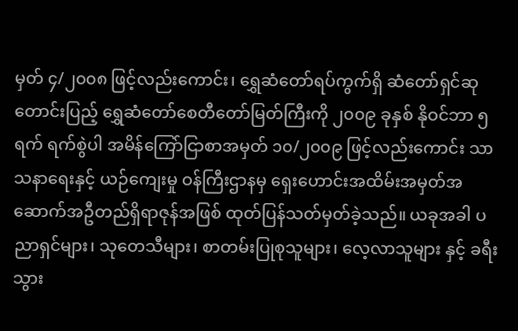မှတ် ၄/၂၀၀၈ ဖြင့်လည်းကောင်း၊ ရွှေဆံတော်ရပ်ကွက်ရှိ ဆံတော်ရှင်ဆုတောင်းပြည့် ရွှေဆံတော်စေတီတော်မြတ်ကြီးကို ၂၀၀၉ ခုနှစ် နိုဝင်ဘာ ၅ ရက် ရက်စွဲပါ အမိန်ကြော်ငြာစာအမှတ် ၁၀/၂၀၀၉ ဖြင့်လည်းကောင်း သာသနာရေးနှင့် ယဉ်ကျေးမှု ဝန်ကြီးဌာနမှ ရှေးဟောင်းအထိမ်းအမှတ်အဆောက်အဦတည်ရှိရာဇုန်အဖြစ် ထုတ်ပြန်သတ်မှတ်ခဲ့သည်။ ယခုအခါ ပညာရှင်များ၊ သုတေသီများ၊ စာတမ်းပြုစုသူများ၊ လေ့လာသူများ နှင့် ခရီးသွား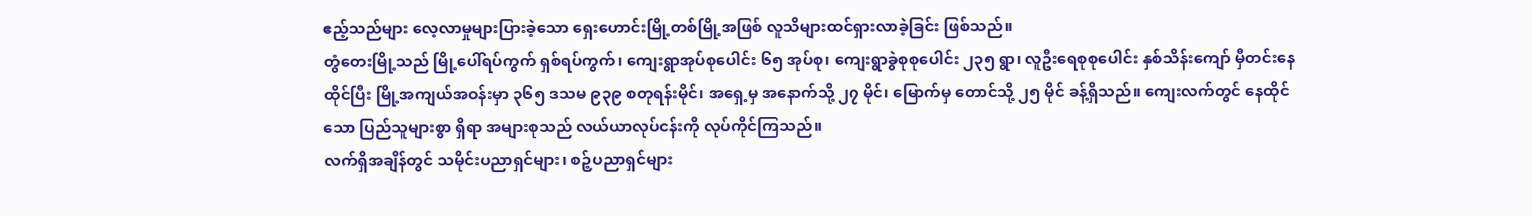ဧည့်သည်များ လေ့လာမှုများပြားခဲ့သော ရှေးဟောင်းမြို့တစ်မြို့အဖြစ် လူသိများထင်ရှားလာခဲ့ခြင်း ဖြစ်သည်။
တွံတေးမြို့သည် မြို့ပေါ်ရပ်ကွက် ရှစ်ရပ်ကွက်၊ ကျေးရွာအုပ်စုပေါင်း ၆၅ အုပ်စု၊ ကျေးရွာခွဲစုစုပေါင်း ၂၃၅ ရွာ၊ လူဦးရေစုစုပေါင်း နှစ်သိန်းကျော် မှီတင်းနေထိုင်ပြီး မြို့အကျယ်အဝန်းမှာ ၃၆၅ ဒသမ ၉၃၉ စတုရန်းမိုင်၊ အရှေ့မှ အနောက်သို့ ၂၇ မိုင်၊ မြောက်မှ တောင်သို့ ၂၅ မိုင် ခန့်ရှိသည်။ ကျေးလက်တွင် နေထိုင်သော ပြည်သူများစွာ ရှိရာ အများစုသည် လယ်ယာလုပ်ငန်းကို လုပ်ကိုင်ကြသည်။
လက်ရှိအချိန်တွင် သမိုင်းပညာရှင်များ၊ စဉ့်ပညာရှင်များ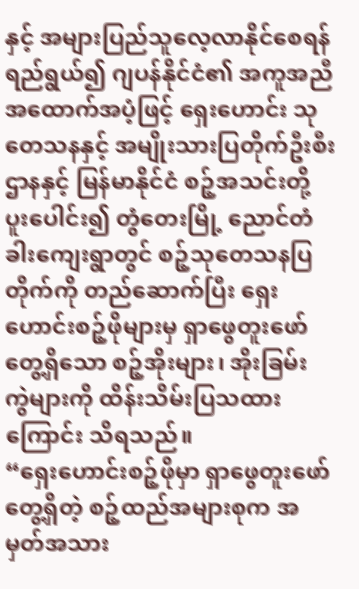နှင့် အများပြည်သူလေ့လာနိုင်စေရန် ရည်ရွယ်၍ ဂျပန်နိုင်ငံ၏ အကူအညီအထောက်အပံ့ဖြင့် ရှေးဟောင်း သုတေသနနှင့် အမျိုးသားပြတိုက်ဦးစီးဌာနနှင့် မြန်မာနိုင်ငံ စဉ့်အသင်းတို့ ပူးပေါင်း၍ တွံတေးမြို့ ညောင်တံခါးကျေးရွာတွင် စဉ့်သုတေသနပြတိုက်ကို တည်ဆောက်ပြီး ရှေးဟောင်းစဉ့်ဖိုများမှ ရှာဖွေတူးဖော်တွေ့ရှိသော စဉ့်အိုးများ၊ အိုးခြမ်း ကွဲများကို ထိန်းသိမ်းပြသထားကြောင်း သိရသည်။
“ရှေးဟောင်းစဉ့်ဖိုမှာ ရှာဖွေတူးဖော်တွေ့ရှိတဲ့ စဉ့်ထည်အများစုက အမှတ်အသား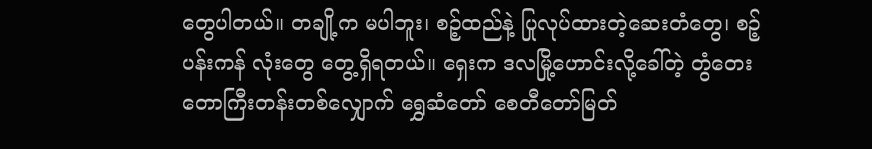တွေပါတယ်။ တချို့က မပါဘူး၊ စဉ့်ထည်နဲ့ ပြုလုပ်ထားတဲ့ဆေးတံတွေ၊ စဉ့်ပန်းကန် လုံးတွေ တွေ့ရှိရတယ်။ ရှေးက ဒလမြို့ဟောင်းလို့ခေါ်တဲ့ တွံတေးတောကြီးတန်းတစ်လျှောက် ရွှေဆံတော် စေတီတော်မြတ်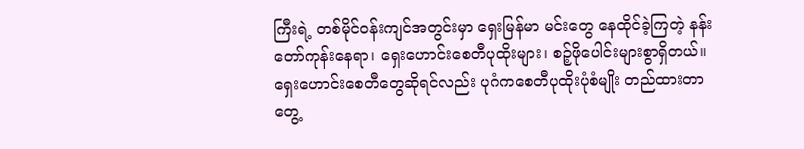ကြီးရဲ့ တစ်မိုင်ဝန်းကျင်အတွင်းမှာ ရှေးမြန်မာ မင်းတွေ နေထိုင်ခဲ့ကြတဲ့ နန်းတော်ကုန်းနေရာ၊ ရှေးဟောင်းစေတီပုထိုးများ၊ စဉ့်ဖိုပေါင်းများစွာရှိတယ်။ ရှေးဟောင်းစေတီတွေဆိုရင်လည်း ပုဂံကစေတီပုထိုးပုံစံမျိုး တည်ထားတာ တွေ့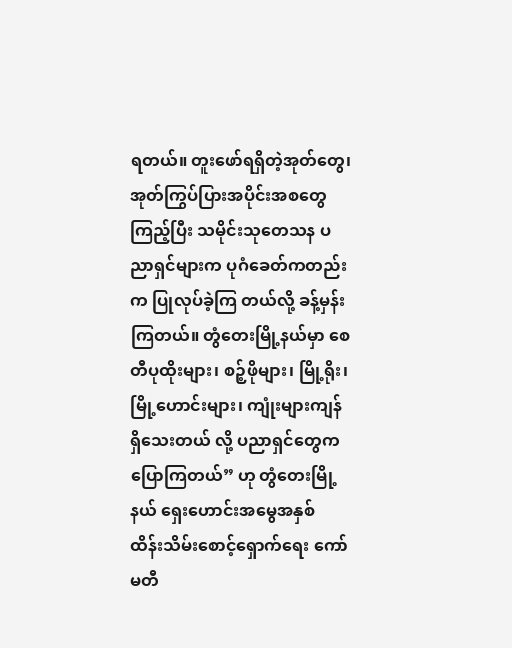ရတယ်။ တူးဖော်ရရှိတဲ့အုတ်တွေ၊ အုတ်ကြွပ်ပြားအပိုင်းအစတွေကြည့်ပြီး သမိုင်းသုတေသန ပညာရှင်များက ပုဂံခေတ်ကတည်းက ပြုလုပ်ခဲ့ကြ တယ်လို့ ခန့်မှန်းကြတယ်။ တွံတေးမြို့နယ်မှာ စေတီပုထိုးများ၊ စဉ့်ဖိုများ၊ မြို့ရိုး၊ မြို့ဟောင်းများ၊ ကျုံးများကျန်ရှိသေးတယ် လို့ ပညာရှင်တွေက ပြောကြတယ်” ဟု တွံတေးမြို့နယ် ရှေးဟောင်းအမွေအနှစ် ထိန်းသိမ်းစောင့်ရှောက်ရေး ကော်မတီ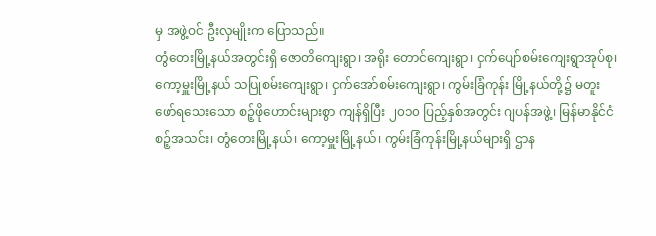မှ အဖွဲ့ဝင် ဦးလှမျိုးက ပြောသည်။
တွံတေးမြို့နယ်အတွင်းရှိ ဇောတိကျေးရွာ၊ အရိုး တောင်ကျေးရွာ၊ ငှက်ပျော်စမ်းကျေးရွာအုပ်စု၊ ကော့မှူးမြို့နယ် သပြုစမ်းကျေးရွာ၊ ငှက်အော်စမ်းကျေးရွာ၊ ကွမ်းခြံကုန်း မြို့နယ်တို့၌ မတူးဖော်ရသေးသော စဉ့်ဖိုဟောင်းများစွာ ကျန်ရှိပြီး ၂၀၁၀ ပြည့်နှစ်အတွင်း ဂျပန်အဖွဲ့၊ မြန်မာနိုင်ငံစဉ့်အသင်း၊ တွံတေးမြို့နယ်၊ ကော့မှူးမြို့နယ်၊ ကွမ်းခြံကုန်းမြို့နယ်များရှိ ဌာန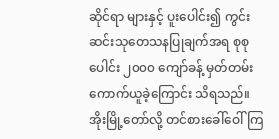ဆိုင်ရာ များနှင့် ပူးပေါင်း၍ ကွင်းဆင်းသုတေသနပြုချက်အရ စုစုပေါင်း ၂၀၀၀ ကျော်ခန့် မှတ်တမ်းကောက်ယူခဲ့ကြောင်း သိရသည်။
အိုးမြို့တော်လို့ တင်စားခေါ်ဝေါ်ကြ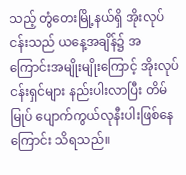သည့် တွံတေးမြို့နယ်ရှိ အိုးလုပ်ငန်းသည် ယနေ့အချိန်၌ အကြောင်းအမျိုးမျိုးကြောင့် အိုးလုပ်ငန်းရှင်များ နည်းပါးလာပြီး တိမ်မြုပ် ပျောက်ကွယ်လုနီးပါးဖြစ်နေကြောင်း သိရသည်။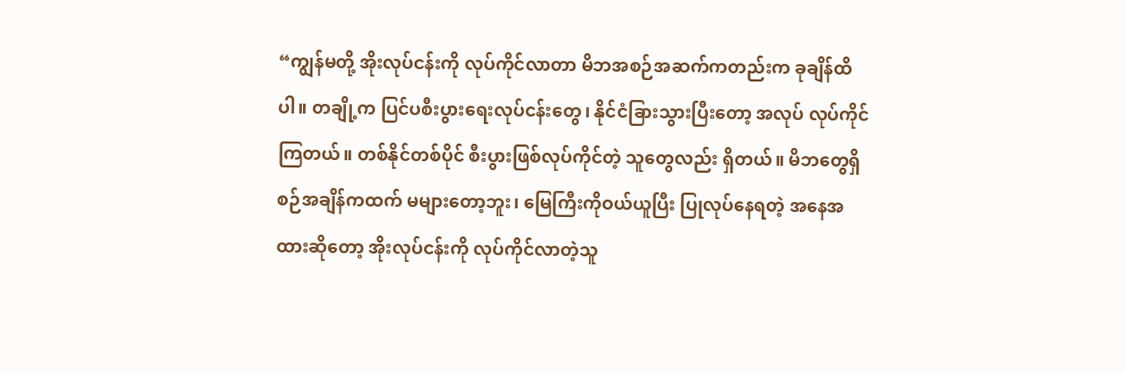“ကျွန်မတို့ အိုးလုပ်ငန်းကို လုပ်ကိုင်လာတာ မိဘအစဉ်အဆက်ကတည်းက ခုချိန်ထိပါ။ တချို့က ပြင်ပစီးပွားရေးလုပ်ငန်းတွေ၊ နိုင်ငံခြားသွားပြီးတော့ အလုပ် လုပ်ကိုင်ကြတယ်။ တစ်နိုင်တစ်ပိုင် စီးပွားဖြစ်လုပ်ကိုင်တဲ့ သူတွေလည်း ရှိတယ်။ မိဘတွေရှိစဉ်အချိန်ကထက် မများတော့ဘူး၊ မြေကြီးကိုဝယ်ယူပြီး ပြုလုပ်နေရတဲ့ အနေအထားဆိုတော့ အိုးလုပ်ငန်းကို လုပ်ကိုင်လာတဲ့သူ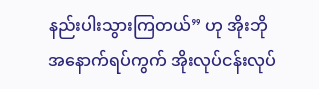နည်းပါးသွားကြတယ်” ဟု အိုးဘို အနောက်ရပ်ကွက် အိုးလုပ်ငန်းလုပ်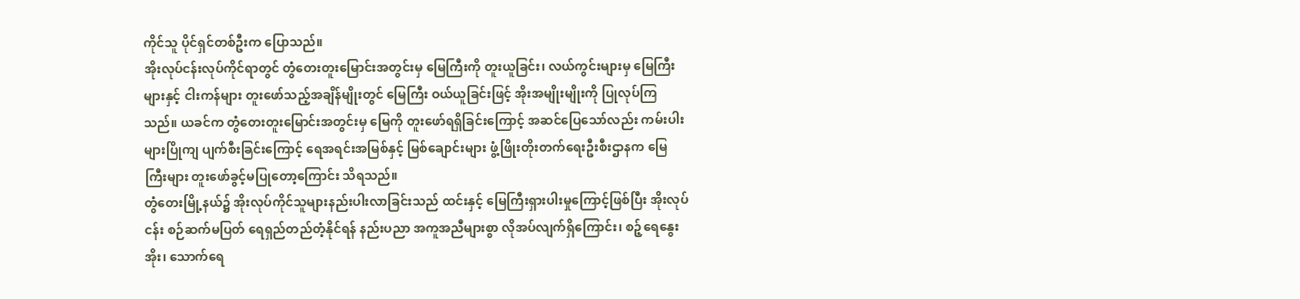ကိုင်သူ ပိုင်ရှင်တစ်ဦးက ပြောသည်။
အိုးလုပ်ငန်းလုပ်ကိုင်ရာတွင် တွံတေးတူးမြောင်းအတွင်းမှ မြေကြီးကို တူးယူခြင်း၊ လယ်ကွင်းများမှ မြေကြီးများနှင့် ငါးကန်များ တူးဖော်သည့်အချိန်မျိုးတွင် မြေကြီး ဝယ်ယူခြင်းဖြင့် အိုးအမျိုးမျိုးကို ပြုလုပ်ကြသည်။ ယခင်က တွံတေးတူးမြောင်းအတွင်းမှ မြေကို တူးဖော်ရရှိခြင်းကြောင့် အဆင်ပြေသော်လည်း ကမ်းပါး များပြိုကျ ပျက်စီးခြင်းကြောင့် ရေအရင်းအမြစ်နှင့် မြစ်ချောင်းများ ဖွံ့ဖြိုးတိုးတက်ရေးဦးစီးဌာနက မြေကြီးများ တူးဖော်ခွင့်မပြုတော့ကြောင်း သိရသည်။
တွံတေးမြို့နယ်၌ အိုးလုပ်ကိုင်သူများနည်းပါးလာခြင်းသည် ထင်းနှင့် မြေကြီးရှားပါးမှုကြောင့်ဖြစ်ပြီး အိုးလုပ်ငန်း စဉ်ဆက်မပြတ် ရေရှည်တည်တံ့နိုင်ရန် နည်းပညာ အကူအညီများစွာ လိုအပ်လျက်ရှိကြောင်း၊ စဉ့်ရေနွေးအိုး၊ သောက်ရေ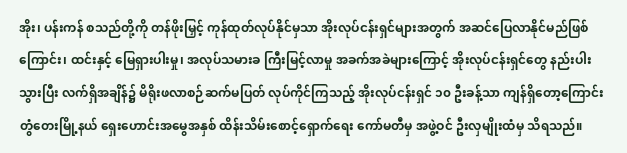အိုး၊ ပန်းကန် စသည်တို့ကို တန်ဖိုးမြှင့် ကုန်ထုတ်လုပ်နိုင်မှသာ အိုးလုပ်ငန်းရှင်များအတွက် အဆင်ပြေလာနိုင်မည်ဖြစ်ကြောင်း၊ ထင်းနှင့် မြေရှားပါးမှု၊ အလုပ်သမားခ ကြီးမြင့်လာမှု အခက်အခဲများကြောင့် အိုးလုပ်ငန်းရှင်တွေ နည်းပါးသွားပြီး လက်ရှိအချိန်၌ မိရိုးဖလာစဉ်ဆက်မပြတ် လုပ်ကိုင်ကြသည့် အိုးလုပ်ငန်းရှင် ၁၀ ဦးခန့်သာ ကျန်ရှိတော့ကြောင်း တွံတေးမြို့နယ် ရှေးဟောင်းအမွေအနှစ် ထိန်းသိမ်းစောင့်ရှောက်ရေး ကော်မတီမှ အဖွဲ့ဝင် ဦးလှမျိုးထံမှ သိရသည်။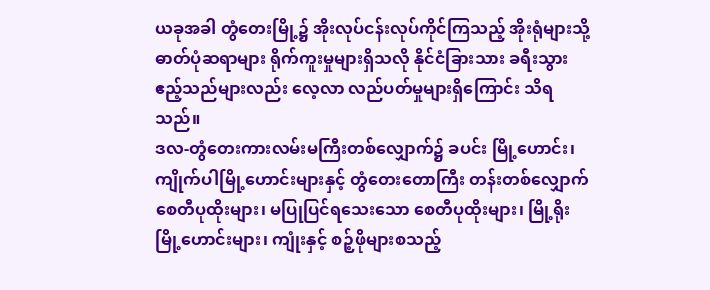ယခုအခါ တွံတေးမြို့၌ အိုးလုပ်ငန်းလုပ်ကိုင်ကြသည့် အိုးရုံများသို့ ဓာတ်ပုံဆရာများ ရိုက်ကူးမှုများရှိသလို နိုင်ငံခြားသား ခရီးသွားဧည့်သည်များလည်း လေ့လာ လည်ပတ်မှုများရှိကြောင်း သိရသည်။
ဒလ-တွံတေးကားလမ်းမကြီးတစ်လျှောက်၌ ခပင်း မြို့ဟောင်း၊ ကျိုက်ပါမြို့ဟောင်းများနှင့် တွံတေးတောကြီး တန်းတစ်လျှောက် စေတီပုထိုးများ၊ မပြုပြင်ရသေးသော စေတီပုထိုးများ၊ မြို့ရိုးမြို့ဟောင်းများ၊ ကျုံးနှင့် စဉ့်ဖိုများစသည့်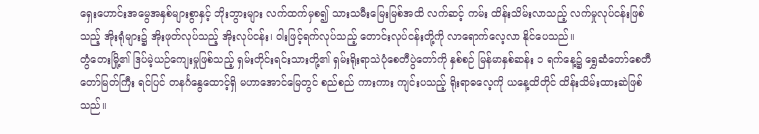ရှေးဟောင်းအမွေအနှစ်များစွာနှင့် ဘိုးဘွားများ လက်ထက်မှစ၍ သားသမီးမြေးမြစ်အထိ လက်ဆင့် ကမ်း ထိန်းသိမ်းလာသည့် လက်မှုလုပ်ငန်းဖြစ်သည့် အိုးရုံများ၌ အိုးဖုတ်လုပ်သည့် အိုးလုပ်ငန်း၊ ဝါးဖြင့်ရက်လုပ်သည့် တောင်းလုပ်ငန်းတို့ကို လာရောက်လေ့လာ နိုင်ပေသည်။
တွံတေးမြို့၏ ဒြပ်မဲ့ယဉ်ကျေးမှုဖြစ်သည့် ရှမ်းတိုင်းရင်းသားတို့၏ ရှမ်းရိုးရာသဲပုံစေတီပွဲတော်ကို နှစ်စဉ် မြန်မာနှစ်ဆန်း ၁ ရက်နေ့၌ ရွှေဆံတော်စေတီတော်မြတ်ကြီး ရင်ပြင် တနင်္ဂနွေထောင့်ရှိ မဟာအောင်မြေတွင် စည်စည် ကားကား ကျင်းပသည့် ရိုးရာဓလေ့ကို ယနေ့ထိတိုင် ထိန်းသိမ်းထားဆဲဖြစ်သည်။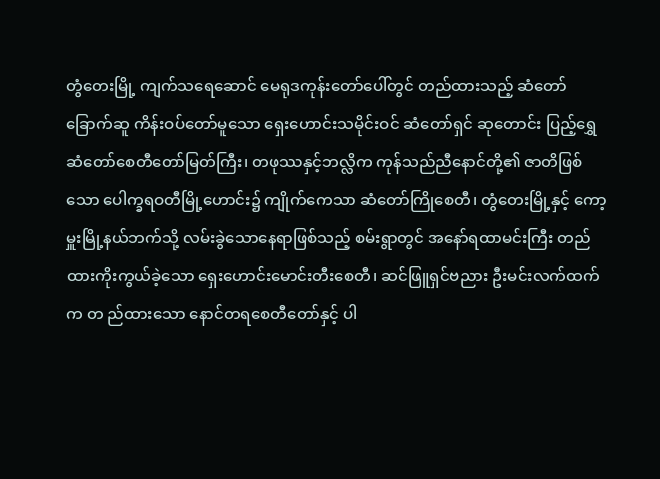တွံတေးမြို့ ကျက်သရေဆောင် မေရုဒကုန်းတော်ပေါ်တွင် တည်ထားသည့် ဆံတော်ခြောက်ဆူ ကိန်းဝပ်တော်မူသော ရှေးဟောင်းသမိုင်းဝင် ဆံတော်ရှင် ဆုတောင်း ပြည့်ရွှေဆံတော်စေတီတော်မြတ်ကြီး၊ တဖုဿနှင့်ဘလ္လိက ကုန်သည်ညီနောင်တို့၏ ဇာတိဖြစ်သော ပေါက္ခရဝတီမြို့ဟောင်း၌ ကျိုက်ကေသာ ဆံတော်ကြိုစေတီ၊ တွံတေးမြို့နှင့် ကော့မှူးမြို့နယ်ဘက်သို့ လမ်းခွဲသောနေရာဖြစ်သည့် စမ်းရွာတွင် အနော်ရထာမင်းကြီး တည်ထားကိုးကွယ်ခဲ့သော ရှေးဟောင်းမောင်းတီးစေတီ၊ ဆင်ဖြူရှင်ဗညား ဦးမင်းလက်ထက်က တ ည်ထားသော နောင်တရစေတီတော်နှင့် ပါ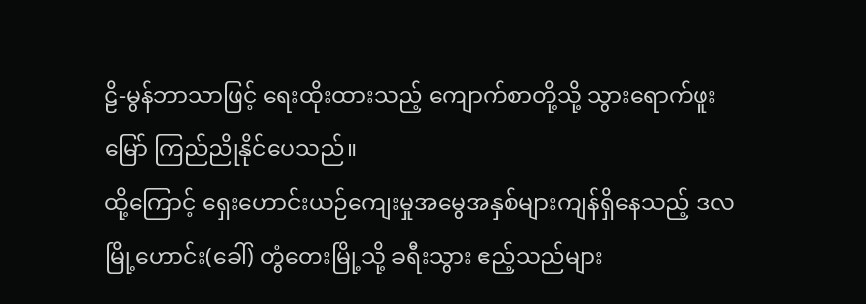ဠိ-မွန်ဘာသာဖြင့် ရေးထိုးထားသည့် ကျောက်စာတို့သို့ သွားရောက်ဖူးမြော် ကြည်ညိုနိုင်ပေသည်။
ထို့ကြောင့် ရှေးဟောင်းယဉ်ကျေးမှုအမွေအနှစ်များကျန်ရှိနေသည့် ဒလမြို့ဟောင်း(ခေါ်) တွံတေးမြို့သို့ ခရီးသွား ဧည့်သည်များ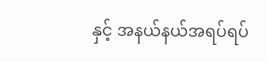နှင့် အနယ်နယ်အရပ်ရပ်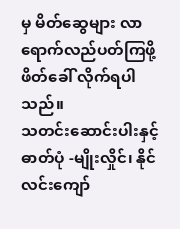မှ မိတ်ဆွေများ လာရောက်လည်ပတ်ကြဖို့ ဖိတ်ခေါ် လိုက်ရပါသည်။
သတင်းဆောင်းပါးနှင့် ဓာတ်ပုံ -မျိုးလှိုင်၊ နိုင်လင်းကျော်